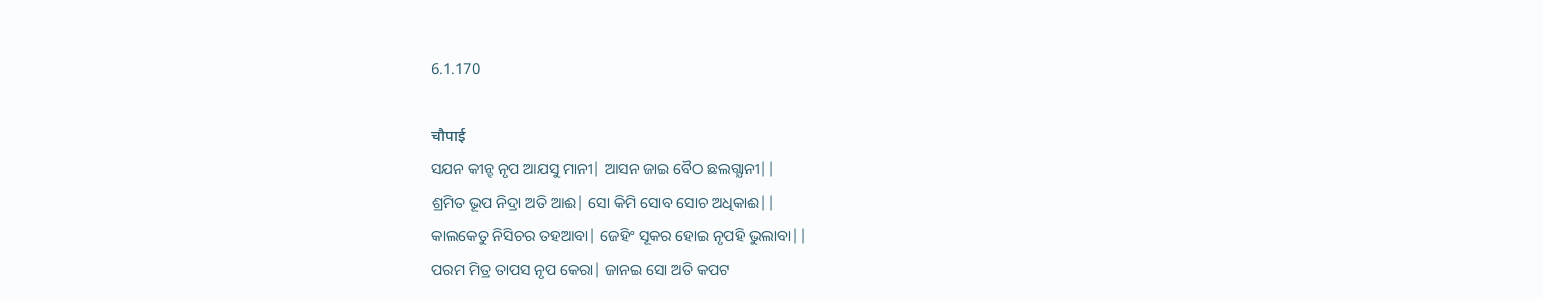6.1.170

चौपाई
ସଯନ କୀନ୍ହ ନୃପ ଆଯସୁ ମାନୀ| ଆସନ ଜାଇ ବୈଠ ଛଲଗ୍ଯାନୀ||
ଶ୍ରମିତ ଭୂପ ନିଦ୍ରା ଅତି ଆଈ| ସୋ କିମି ସୋବ ସୋଚ ଅଧିକାଈ||
କାଲକେତୁ ନିସିଚର ତହଆବା| ଜେହିଂ ସୂକର ହୋଇ ନୃପହି ଭୁଲାବା||
ପରମ ମିତ୍ର ତାପସ ନୃପ କେରା| ଜାନଇ ସୋ ଅତି କପଟ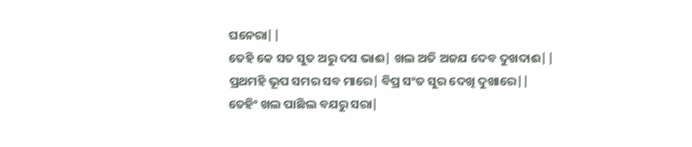ଘନେରା||
ତେହି କେ ସତ ସୁତ ଅରୁ ଦସ ଭାଈ| ଖଲ ଅତି ଅଜଯ ଦେବ ଦୁଖଦାଈ||
ପ୍ରଥମହି ଭୂପ ସମର ସବ ମାରେ| ବିପ୍ର ସଂତ ସୁର ଦେଖି ଦୁଖାରେ||
ତେହିଂ ଖଲ ପାଛିଲ ବଯରୁ ସରା|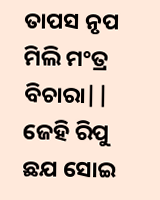ତାପସ ନୃପ ମିଲି ମଂତ୍ର ବିଚାରା||
ଜେହି ରିପୁ ଛଯ ସୋଇ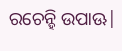ରଚେନ୍ହି ଉପାଊ|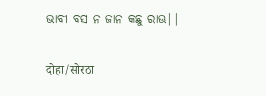ଭାବୀ ବସ ନ ଜାନ କଛୁ ରାଊ||

दोहा/सोरठा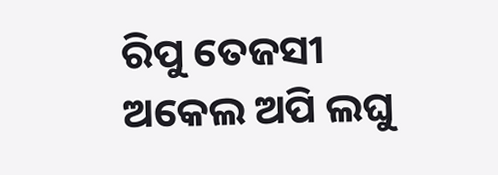ରିପୁ ତେଜସୀ ଅକେଲ ଅପି ଲଘୁ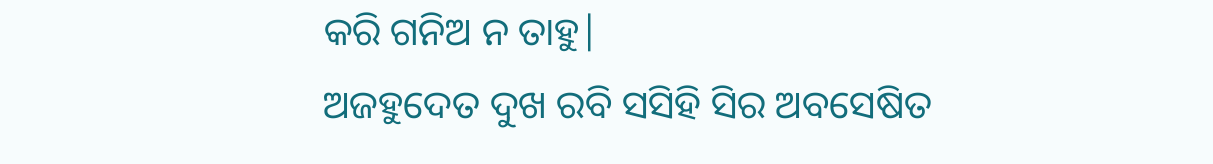କରି ଗନିଅ ନ ତାହୁ|
ଅଜହୁଦେତ ଦୁଖ ରବି ସସିହି ସିର ଅବସେଷିତ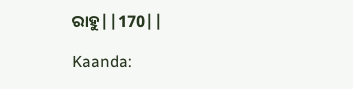ରାହୁ||170||

Kaanda: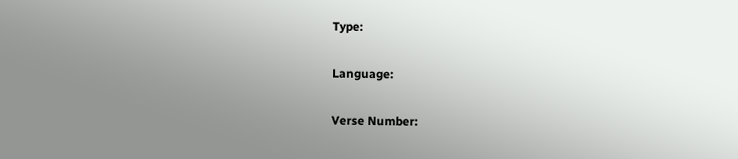Type:

Language:

Verse Number: